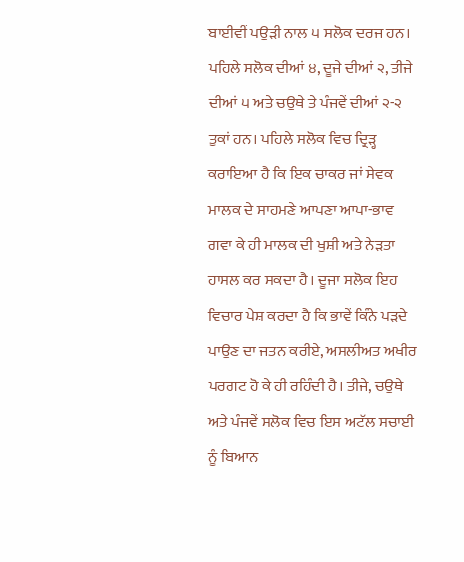ਬਾਈਵੀਂ ਪਉੜੀ ਨਾਲ ੫ ਸਲੋਕ ਦਰਜ ਹਨ। ਪਹਿਲੇ ਸਲੋਕ ਦੀਆਂ ੪, ਦੂਜੇ ਦੀਆਂ ੨, ਤੀਜੇ ਦੀਆਂ ੫ ਅਤੇ ਚਉਥੇ ਤੇ ਪੰਜਵੇਂ ਦੀਆਂ ੨-੨ ਤੁਕਾਂ ਹਨ। ਪਹਿਲੇ ਸਲੋਕ ਵਿਚ ਦ੍ਰਿੜ੍ਹ ਕਰਾਇਆ ਹੈ ਕਿ ਇਕ ਚਾਕਰ ਜਾਂ ਸੇਵਕ ਮਾਲਕ ਦੇ ਸਾਹਮਣੇ ਆਪਣਾ ਆਪਾ-ਭਾਵ ਗਵਾ ਕੇ ਹੀ ਮਾਲਕ ਦੀ ਖੁਸ਼ੀ ਅਤੇ ਨੇੜਤਾ ਹਾਸਲ ਕਰ ਸਕਦਾ ਹੈ। ਦੂਜਾ ਸਲੋਕ ਇਹ ਵਿਚਾਰ ਪੇਸ਼ ਕਰਦਾ ਹੈ ਕਿ ਭਾਵੇਂ ਕਿੰਨੇ ਪੜਦੇ ਪਾਉਣ ਦਾ ਜਤਨ ਕਰੀਏ, ਅਸਲੀਅਤ ਅਖੀਰ ਪਰਗਟ ਹੋ ਕੇ ਹੀ ਰਹਿੰਦੀ ਹੈ। ਤੀਜੇ, ਚਉਥੇ ਅਤੇ ਪੰਜਵੇਂ ਸਲੋਕ ਵਿਚ ਇਸ ਅਟੱਲ ਸਚਾਈ ਨੂੰ ਬਿਆਨ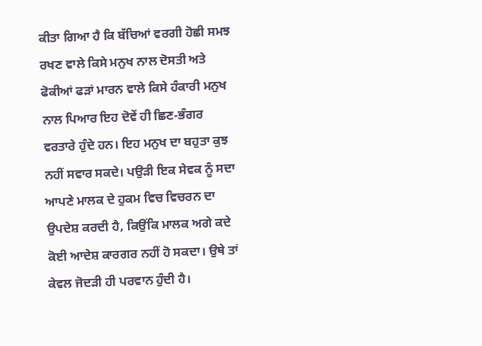ਕੀਤਾ ਗਿਆ ਹੈ ਕਿ ਬੱਚਿਆਂ ਵਰਗੀ ਹੋਛੀ ਸਮਝ ਰਖਣ ਵਾਲੇ ਕਿਸੇ ਮਨੁਖ ਨਾਲ ਦੋਸਤੀ ਅਤੇ ਫੋਕੀਆਂ ਫੜਾਂ ਮਾਰਨ ਵਾਲੇ ਕਿਸੇ ਹੰਕਾਰੀ ਮਨੁਖ ਨਾਲ ਪਿਆਰ ਇਹ ਦੋਵੇਂ ਹੀ ਛਿਣ-ਭੰਗਰ ਵਰਤਾਰੇ ਹੁੰਦੇ ਹਨ। ਇਹ ਮਨੁਖ ਦਾ ਬਹੁਤਾ ਕੁਝ ਨਹੀਂ ਸਵਾਰ ਸਕਦੇ। ਪਉੜੀ ਇਕ ਸੇਵਕ ਨੂੰ ਸਦਾ ਆਪਣੇ ਮਾਲਕ ਦੇ ਹੁਕਮ ਵਿਚ ਵਿਚਰਨ ਦਾ ਉਪਦੇਸ਼ ਕਰਦੀ ਹੈ, ਕਿਉਂਕਿ ਮਾਲਕ ਅਗੇ ਕਦੇ ਕੋਈ ਆਦੇਸ਼ ਕਾਰਗਰ ਨਹੀਂ ਹੋ ਸਕਦਾ। ਉਥੇ ਤਾਂ ਕੇਵਲ ਜੋਦੜੀ ਹੀ ਪਰਵਾਨ ਹੁੰਦੀ ਹੈ।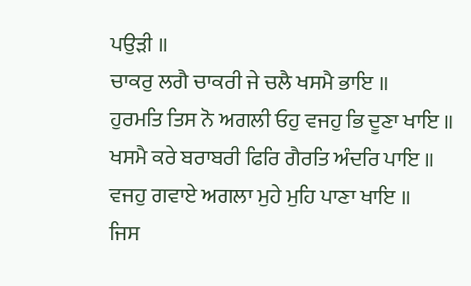ਪਉੜੀ ॥
ਚਾਕਰੁ ਲਗੈ ਚਾਕਰੀ ਜੇ ਚਲੈ ਖਸਮੈ ਭਾਇ ॥
ਹੁਰਮਤਿ ਤਿਸ ਨੋ ਅਗਲੀ ਓਹੁ ਵਜਹੁ ਭਿ ਦੂਣਾ ਖਾਇ ॥
ਖਸਮੈ ਕਰੇ ਬਰਾਬਰੀ ਫਿਰਿ ਗੈਰਤਿ ਅੰਦਰਿ ਪਾਇ ॥
ਵਜਹੁ ਗਵਾਏ ਅਗਲਾ ਮੁਹੇ ਮੁਹਿ ਪਾਣਾ ਖਾਇ ॥
ਜਿਸ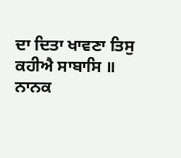ਦਾ ਦਿਤਾ ਖਾਵਣਾ ਤਿਸੁ ਕਹੀਐ ਸਾਬਾਸਿ ॥
ਨਾਨਕ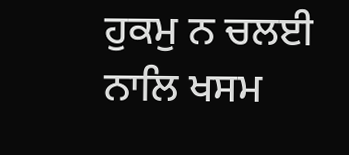ਹੁਕਮੁ ਨ ਚਲਈ ਨਾਲਿ ਖਸਮ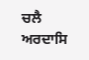ਚਲੈ ਅਰਦਾਸਿ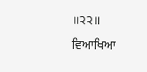॥੨੨॥
ਵਿਆਖਿਆ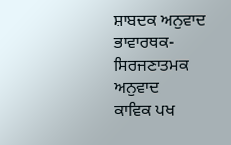ਸ਼ਾਬਦਕ ਅਨੁਵਾਦ
ਭਾਵਾਰਥਕ-ਸਿਰਜਣਾਤਮਕ ਅਨੁਵਾਦ
ਕਾਵਿਕ ਪਖ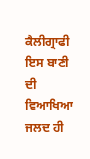ਕੈਲੀਗ੍ਰਾਫੀ
ਇਸ ਬਾਣੀ ਦੀ ਵਿਆਖਿਆ ਜਲਦ ਹੀ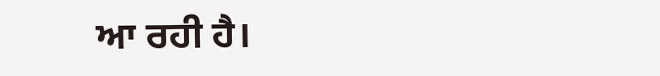ਆ ਰਹੀ ਹੈ।